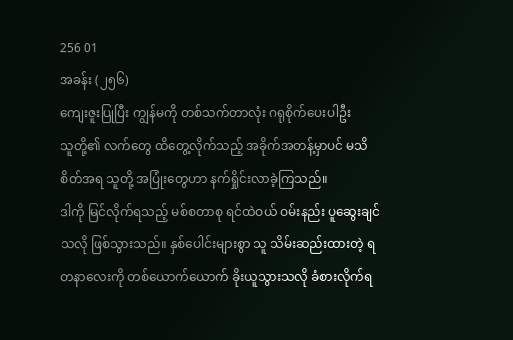256 01
အခန်း (၂၅၆)
ကျေးဇူးပြုပြီး ကျွန်မကို တစ်သက်တာလုံး ဂရုစိုက်ပေးပါဦး
သူတို့၏ လက်တွေ ထိတွေ့လိုက်သည့် အခိုက်အတန့်မှာပင် မသိစိတ်အရ သူတို့ အပြုံးတွေဟာ နက်ရှိုင်းလာခဲ့ကြသည်။
ဒါကို မြင်လိုက်ရသည့် မစ်စတာစု ရင်ထဲဝယ် ဝမ်းနည်း ပူဆွေးချင်သလို ဖြစ်သွားသည်။ နှစ်ပေါင်းများစွာ သူ သိမ်းဆည်းထားတဲ့ ရတနာလေးကို တစ်ယောက်ယောက် ခိုးယူသွားသလို ခံစားလိုက်ရ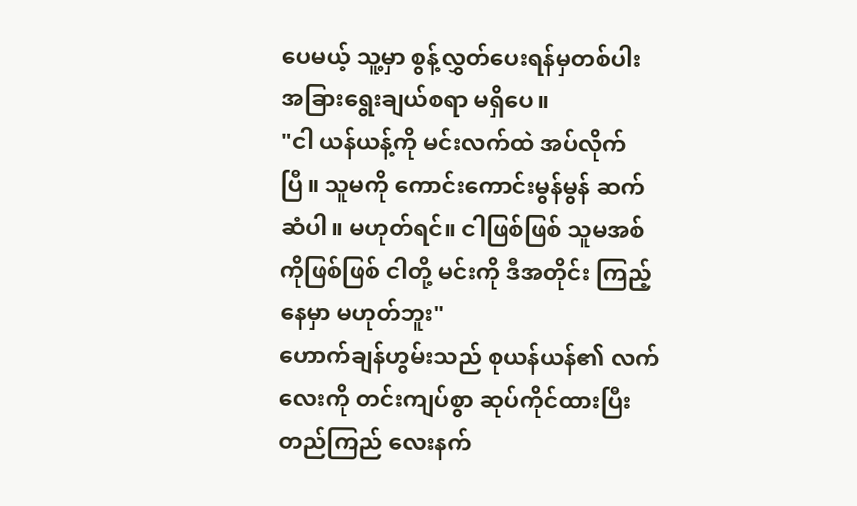ပေမယ့် သူ့မှာ စွန့်လွှတ်ပေးရန်မှတစ်ပါး အခြားရွေးချယ်စရာ မရှိပေ။
"ငါ ယန်ယန့်ကို မင်းလက်ထဲ အပ်လိုက်ပြီ။ သူမကို ကောင်းကောင်းမွန်မွန် ဆက်ဆံပါ။ မဟုတ်ရင်။ ငါဖြစ်ဖြစ် သူမအစ်ကိုဖြစ်ဖြစ် ငါတို့ မင်းကို ဒီအတိုင်း ကြည့်နေမှာ မဟုတ်ဘူး"
ဟောက်ချန်ဟွမ်းသည် စုယန်ယန်၏ လက်လေးကို တင်းကျပ်စွာ ဆုပ်ကိုင်ထားပြီး တည်ကြည် လေးနက်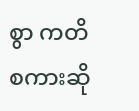စွာ ကတိစကားဆို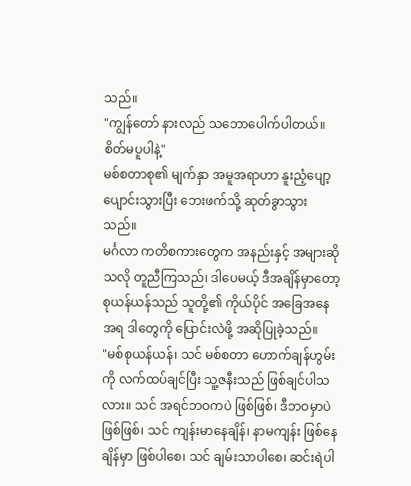သည်။
"ကျွန်တော် နားလည် သဘောပေါက်ပါတယ်။ စိတ်မပူပါနဲ့"
မစ်စတာစု၏ မျက်နှာ အမူအရာဟာ နူးညံ့ပျော့ပျောင်းသွားပြီး ဘေးဖက်သို့ ဆုတ်ခွာသွားသည်။
မင်္ဂလာ ကတိစကားတွေက အနည်းနှင့် အများဆိုသလို တူညီကြသည်၊ ဒါပေမယ့် ဒီအချိန်မှာတော့ စုယန်ယန်သည် သူတို့၏ ကိုယ်ပိုင် အခြေအနေအရ ဒါတွေကို ပြောင်းလဲဖို့ အဆိုပြုခဲ့သည်။
"မစ်စုယန်ယန်၊ သင် မစ်စတာ ဟောက်ချန်ဟွမ်းကို လက်ထပ်ချင်ပြီး သူ့ဇနီးသည် ဖြစ်ချင်ပါသလား။ သင် အရင်ဘဝကပဲ ဖြစ်ဖြစ်၊ ဒီဘဝမှာပဲ ဖြစ်ဖြစ်၊ သင် ကျန်းမာနေချိန်၊ နာမကျန်း ဖြစ်နေချိန်မှာ ဖြစ်ပါစေ၊ သင် ချမ်းသာပါစေ၊ ဆင်းရဲပါ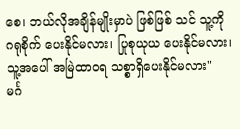စေ၊ ဘယ်လိုအချိန်မျိုးမှာပဲ ဖြစ်ဖြစ် သင် သူ့ကို ဂရုစိုက် ပေးနိုင်မလား၊ ပြုစုယုယ ပေးနိုင်မလား၊ သူ့အပေါ် အမြဲထာဝရ သစ္စာရှိပေးနိုင်မလား"
မင်္ဂ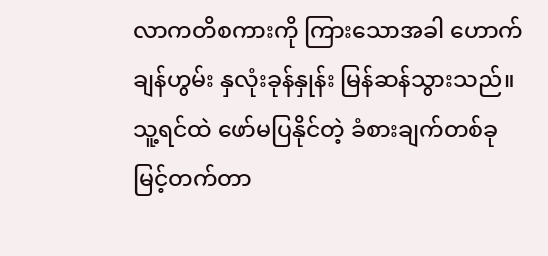လာကတိစကားကို ကြားသောအခါ ဟောက်ချန်ဟွမ်း နှလုံးခုန်နှုန်း မြန်ဆန်သွားသည်။ သူ့ရင်ထဲ ဖော်မပြနိုင်တဲ့ ခံစားချက်တစ်ခု မြင့်တက်တာ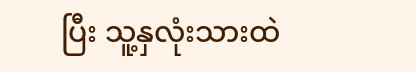ပြီး သူ့နှလုံးသားထဲ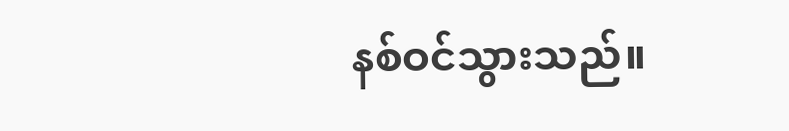နစ်ဝင်သွားသည်။